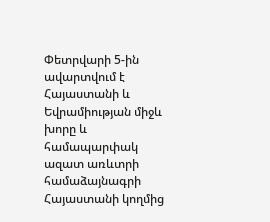Փետրվարի 5-ին ավարտվում է Հայաստանի և Եվրամիության միջև խորը և համապարփակ ազատ առևտրի համաձայնագրի Հայաստանի կողմից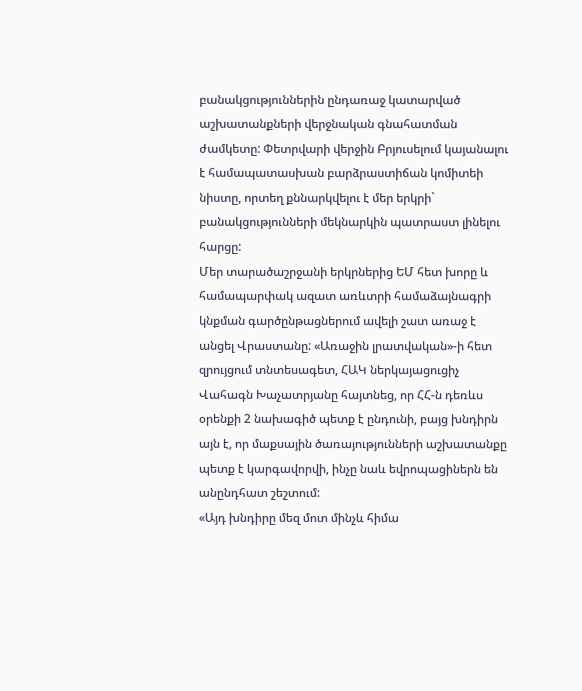բանակցություններին ընդառաջ կատարված աշխատանքների վերջնական գնահատման ժամկետը: Փետրվարի վերջին Բրյուսելում կայանալու է համապատասխան բարձրաստիճան կոմիտեի նիստը, որտեղ քննարկվելու է մեր երկրի` բանակցությունների մեկնարկին պատրաստ լինելու հարցը:
Մեր տարածաշրջանի երկրներից ԵՄ հետ խորը և համապարփակ ազատ առևտրի համաձայնագրի կնքման գարծընթացներում ավելի շատ առաջ է անցել Վրաստանը: «Առաջին լրատվական»-ի հետ զրույցում տնտեսագետ, ՀԱԿ ներկայացուցիչ Վահագն Խաչատրյանը հայտնեց, որ ՀՀ-ն դեռևս օրենքի 2 նախագիծ պետք է ընդունի, բայց խնդիրն այն է, որ մաքսային ծառայությունների աշխատանքը պետք է կարգավորվի, ինչը նաև եվրոպացիներն են անընդհատ շեշտում:
«Այդ խնդիրը մեզ մոտ մինչև հիմա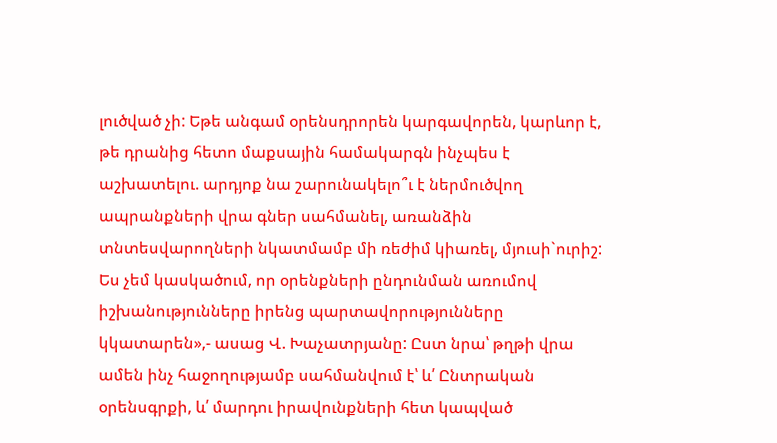լուծված չի: Եթե անգամ օրենսդրորեն կարգավորեն, կարևոր է, թե դրանից հետո մաքսային համակարգն ինչպես է աշխատելու. արդյոք նա շարունակելո՞ւ է ներմուծվող ապրանքների վրա գներ սահմանել, առանձին տնտեսվարողների նկատմամբ մի ռեժիմ կիառել, մյուսի`ուրիշ: Ես չեմ կասկածում, որ օրենքների ընդունման առումով իշխանությունները իրենց պարտավորությունները կկատարեն»,- ասաց Վ. Խաչատրյանը: Ըստ նրա՝ թղթի վրա ամեն ինչ հաջողությամբ սահմանվում է՝ և՛ Ընտրական օրենսգրքի, և՛ մարդու իրավունքների հետ կապված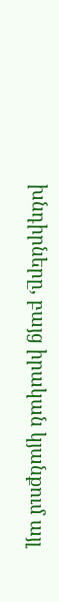խնդիրները, բայց իրական կյանքում այլ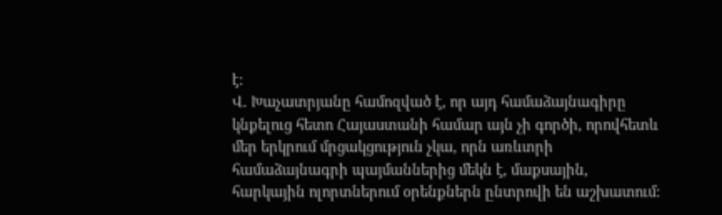է:
Վ. Խաչատրյանը համոզված է, որ այդ համաձայնագիրը կնքելուց հետո Հայաստանի համար այն չի գործի, որովհետև մեր երկրում մրցակցություն չկա, որն առևտրի համաձայնագրի պայմաններից մեկն է, մաքսային, հարկային ոլորտներում օրենքներն ընտրովի են աշխատում: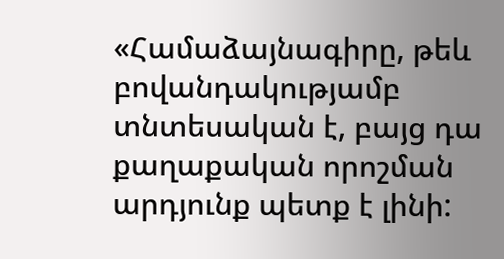«Համաձայնագիրը, թեև բովանդակությամբ տնտեսական է, բայց դա քաղաքական որոշման արդյունք պետք է լինի: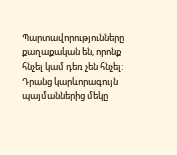Պարտավորությունները քաղաքական են, որոնք հնչել կամ դեռ չեն հնչել: Դրանց կարևորագույն պայմաններից մեկը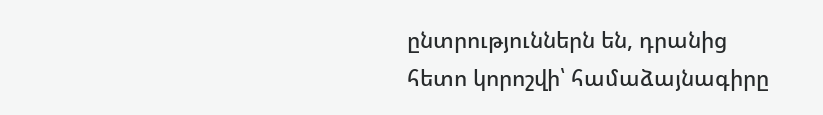ընտրություններն են, դրանից հետո կորոշվի՝ համաձայնագիրը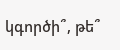կգործի՞, թե՞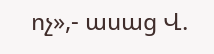ոչ»,- ասաց Վ.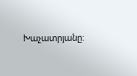Խաչատրյանը: